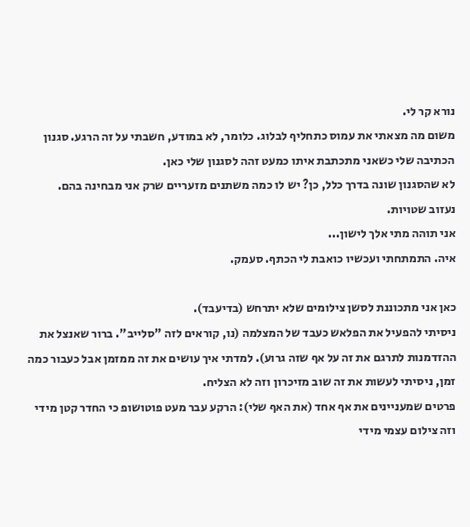נורא קר לי.
משום מה מצאתי את עמוס כתחליף לבלוג. כלומר, לא במודע, חשבתי על זה הרגע. סגנון הכתיבה שלי כשאני מתכתבת איתו כמעט זהה לסגנון שלי כאן.
לא שהסגנון שונה בדרך כלל, כן? יש לו כמה משתנים מזעריים שרק אני מבחינה בהם.
נעזוב שטויות.
אני תוהה מתי אלך לישון...
איה. התמתחתי ועכשיו כואבת לי הכתף. סעמק.

כאן אני מתכוננת לסשן צילומים שלא יתרחש (בדיעבד).
ניסיתי להפעיל את הפלאש כעבד של המצלמה (נו, קוראים לזה "סלייב". ברור שאנצל את ההזדמנות לתרגם את זה על אף שזה גרוע). למדתי איך עושים את זה ממזמן אבל כעבור כמה זמן, ניסיתי לעשות את זה שוב מזיכרון וזה לא הצליח.
פרטים שמעניינים את אף אחד (את האף שלי): הרקע עבר מעט פוטושופ כי החדר קטן מידי וזה צילום עצמי מידי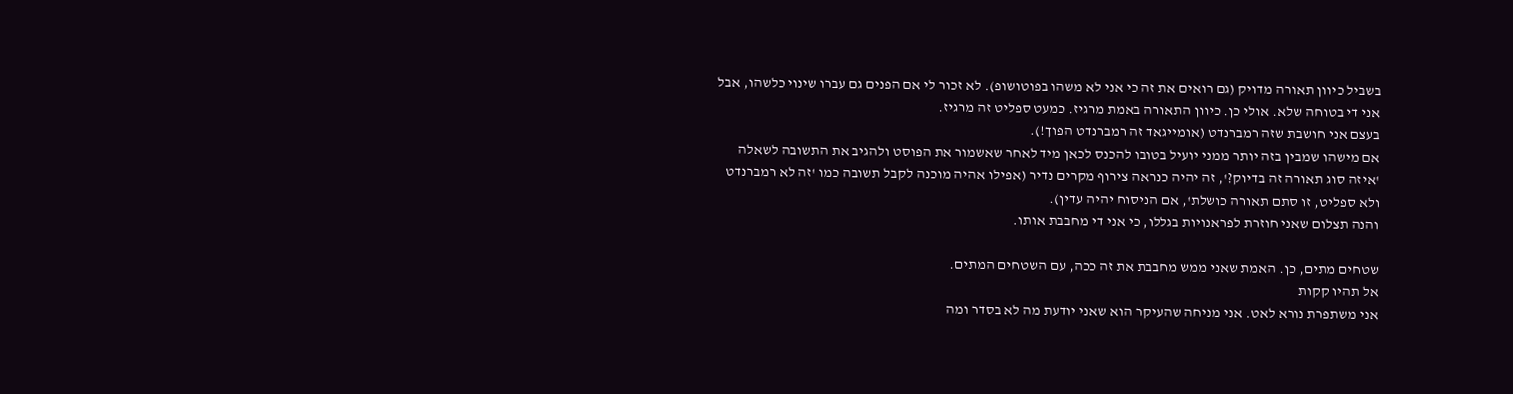בשביל כיוון תאורה מדויק (גם רואים את זה כי אני לא משהו בפוטושופ). לא זכור לי אם הפנים גם עברו שינוי כלשהו, אבל אני די בטוחה שלא. אולי כן. כיוון התאורה באמת מרגיז. כמעט ספליט זה מרגיז.
בעצם אני חושבת שזה רמברנדט (אומייגאד זה רמברנדט הפוך!).
אם מישהו שמבין בזה יותר ממני יועיל בטובו להכנס לכאן מיד לאחר שאשמור את הפוסט ולהגיב את התשובה לשאלה 'איזה סוג תאורה זה בדיוק?', זה יהיה כנראה צירוף מקרים נדיר (אפילו אהיה מוכנה לקבל תשובה כמו 'זה לא רמברנדט ולא ספליט, זו סתם תאורה כושלת', אם הניסוח יהיה עדין).
והנה תצלום שאני חוזרת לפראנויות בגללו, כי אני די מחבבת אותו.

שטחים מתים, כן. האמת שאני ממש מחבבת את זה ככה, עם השטחים המתים.
אל תהיו קקות
אני משתפרת נורא לאט. אני מניחה שהעיקר הוא שאני יודעת מה לא בסדר ומה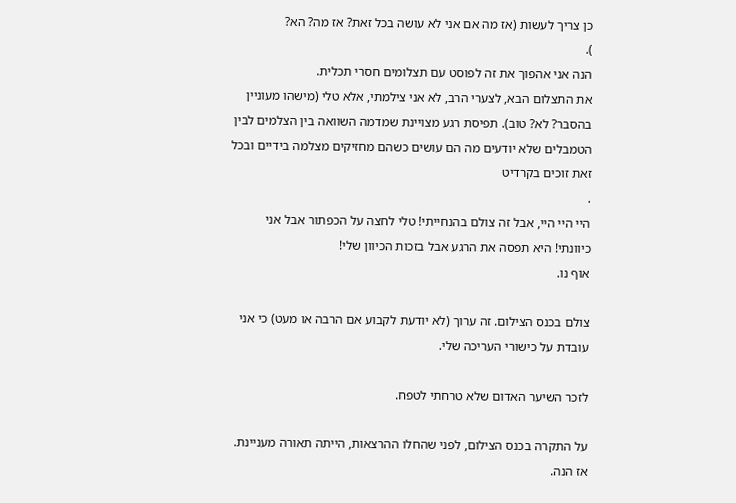כן צריך לעשות (אז מה אם אני לא עושה בכל זאת? אז מה? הא?
).
הנה אני אהפוך את זה לפוסט עם תצלומים חסרי תכלית.
את התצלום הבא, לצערי הרב, לא אני צילמתי, אלא טלי (מישהו מעוניין בהסבר? לא? טוב). תפיסת רגע מצויינת שמדמה השוואה בין הצלמים לבין הטמבלים שלא יודעים מה הם עושים כשהם מחזיקים מצלמה בידיים ובכל זאת זוכים בקרדיט
.
היי היי היי, אבל זה צולם בהנחייתי! טלי לחצה על הכפתור אבל אני כיוונתי! היא תפסה את הרגע אבל בזכות הכיוון שלי!
אוף נו.

צולם בכנס הצילום. זה ערוך (לא יודעת לקבוע אם הרבה או מעט) כי אני עובדת על כישורי העריכה שלי.

לזכר השיער האדום שלא טרחתי לטפח.

על התקרה בכנס הצילום, לפני שהחלו ההרצאות, הייתה תאורה מעניינת. אז הנה.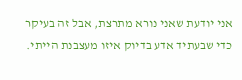אני יודעת שאני נורא מתרצת, אבל זה בעיקר כדי שבעתיד אדע בדיוק איזו מעצבנת הייתי.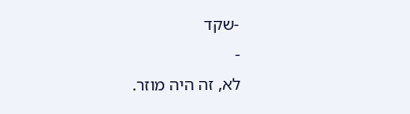-שקד
-
לא, זה היה מוזר.